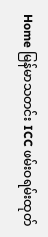Home မြန်မာသတင်း ICC ဖမ်းဝရမ်းထုတ်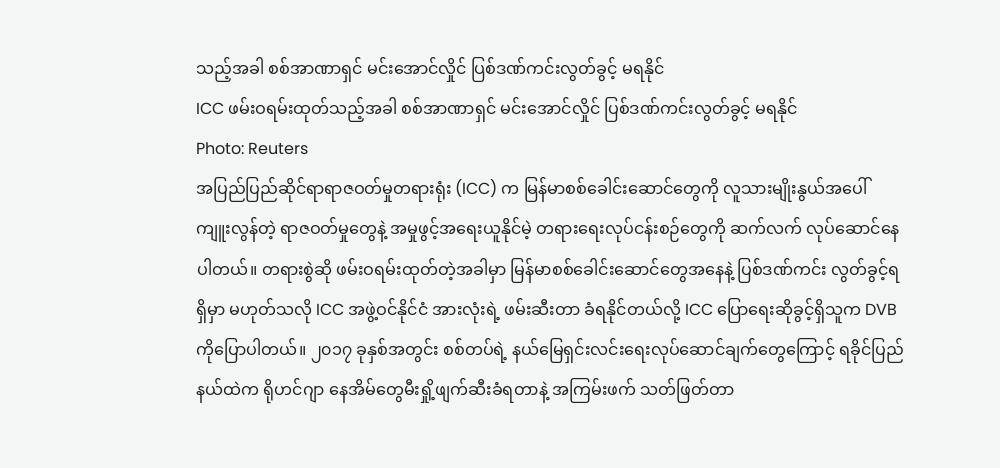သည့်အခါ စစ်အာဏာရှင် မင်းအောင်လှိုင် ပြစ်ဒဏ်ကင်းလွတ်ခွင့် မရနိုင်
ICC ဖမ်းဝရမ်းထုတ်သည့်အခါ စစ်အာဏာရှင် မင်းအောင်လှိုင် ပြစ်ဒဏ်ကင်းလွတ်ခွင့် မရနိုင်
Photo: Reuters
အပြည်ပြည်ဆိုင်ရာရာဇဝတ်မှုတရားရုံး (ICC) က မြန်မာစစ်ခေါင်းဆောင်တွေကို လူသားမျိုးနွယ်အပေါ် ကျူးလွန်တဲ့ ရာဇဝတ်မှုတွေနဲ့ အမှုဖွင့်အရေးယူနိုင်မဲ့ တရားရေးလုပ်ငန်းစဉ်တွေကို ဆက်လက် လုပ်ဆောင်နေပါတယ်။ တရားစွဲဆို ဖမ်းဝရမ်းထုတ်တဲ့အခါမှာ မြန်မာစစ်ခေါင်းဆောင်တွေအနေနဲ့ ပြစ်ဒဏ်ကင်း လွတ်ခွင့်ရရှိမှာ မဟုတ်သလို ICC အဖွဲ့ဝင်နိုင်ငံ အားလုံးရဲ့ ဖမ်းဆီးတာ ခံရနိုင်တယ်လို့ ICC ပြောရေးဆိုခွင့်ရှိသူက DVB ကိုပြောပါတယ်။ ၂၀၁၇ ခုနှစ်အတွင်း စစ်တပ်ရဲ့ နယ်မြေရှင်းလင်းရေးလုပ်ဆောင်ချက်တွေကြောင့် ရခိုင်ပြည်နယ်ထဲက ရိုဟင်ဂျာ နေအိမ်တွေမီးရှို့ဖျက်ဆီးခံရတာနဲ့ အကြမ်းဖက် သတ်ဖြတ်တာ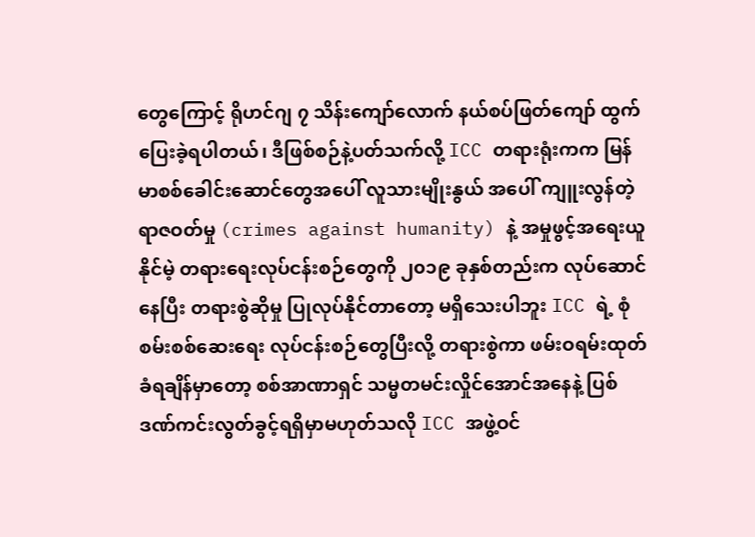တွေကြောင့် ရိုဟင်ဂျ ၇ သိန်းကျော်လောက် နယ်စပ်ဖြတ်ကျော် ထွက်ပြေးခဲ့ရပါတယ်၊ ဒီဖြစ်စဉ်နဲ့ပတ်သက်လို့ ICC တရားရုံးကက မြန်မာစစ်ခေါင်းဆောင်တွေအပေါ် လူသားမျိုးနွယ် အပေါ် ကျူးလွန်တဲ့ရာဇဝတ်မှု (crimes against humanity) နဲ့ အမှုဖွင့်အရေးယူနိုင်မဲ့ တရားရေးလုပ်ငန်းစဉ်တွေကို ၂၀၁၉ ခုနှစ်တည်းက လုပ်ဆောင်နေပြီး တရားစွဲဆိုမှု ပြုလုပ်နိုင်တာတော့ မရှိသေးပါဘူး ICC ရဲ့ စုံစမ်းစစ်ဆေးရေး လုပ်ငန်းစဉ်တွေပြီးလို့ တရားစွဲကာ ဖမ်းဝရမ်းထုတ်ခံရချိန်မှာတော့ စစ်အာဏာရှင် သမ္မတမင်းလှိုင်အောင်အနေနဲ့ ပြစ်ဒဏ်ကင်းလွတ်ခွင့်ရရှိမှာမဟုတ်သလို ICC အဖွဲ့ဝင်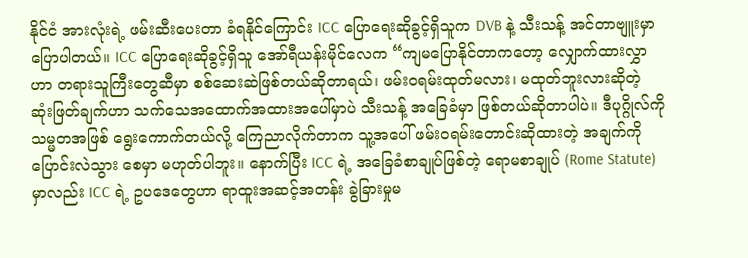နိုင်ငံ အားလုံးရဲ့ ဖမ်းဆီးပေးတာ ခံရနိုင်ကြောင်း ICC ပြောရေးဆိုခွင့်ရှိသူက DVB နဲ့ သီးသန့် အင်တာဗျူးမှာ ပြောပါတယ်။ ICC ပြောရေးဆိုခွင့်ရှိသူ အော်ရီယန်းမိုင်လေက “ကျမပြောနိုင်တာကတော့ လျှောက်ထားလွှာဟာ တရားသူကြီးတွေဆီမှာ စစ်ဆေးဆဲဖြစ်တယ်ဆိုတာရယ်၊ ဖမ်းဝရမ်းထုတ်မလား၊ မထုတ်ဘူးလားဆိုတဲ့ ဆုံးဖြတ်ချက်ဟာ သက်သေအထောက်အထားအပေါ်မှာပဲ သီးသန့် အခြေခံမှာ ဖြစ်တယ်ဆိုတာပါပဲ။ ဒီပုဂ္ဂိုလ်ကို သမ္မတအဖြစ် ရွေးကောက်တယ်လို့ ကြေညာလိုက်တာက သူ့အပေါ် ဖမ်းဝရမ်းတောင်းဆိုထားတဲ့ အချက်ကို ပြောင်းလဲသွား စေမှာ မဟုတ်ပါဘူး။ နောက်ပြီး ICC ရဲ့ အခြေခံစာချုပ်ဖြစ်တဲ့ ရောမစာချုပ် (Rome Statute) မှာလည်း ICC ရဲ့ ဥပဒေတွေဟာ ရာထူးအဆင့်အတန်း ခွဲခြားမှုမ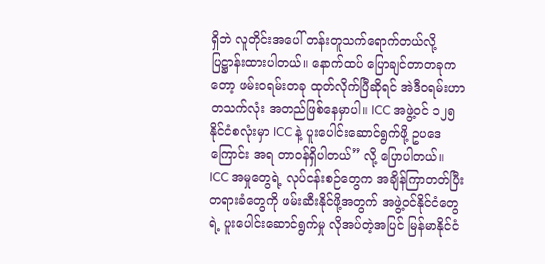ရှိဘဲ လူတိုင်းအပေါ် တန်းတူသက်ရောက်တယ်လို့ ပြဋ္ဌာန်းထားပါတယ်။ နောက်ထပ် ပြောချင်တာတခုကတော့ ဖမ်းဝရမ်းတခု ထုတ်လိုက်ပြီဆိုရင် အဲဒီဝရမ်းဟာ တသက်လုံး အတည်ဖြစ်နေမှာပါ။ ICC အဖွဲ့ဝင် ၁၂၅ နိုင်ငံစလုံးမှာ ICC နဲ့ ပူးပေါင်းဆောင်ရွက်ဖို့ ဥပဒေကြောင်း အရ တာဝန်ရှိပါတယ်” လို့ ပြောပါတယ်။ ICC အမှုတွေရဲ့ လုပ်ငန်းစဉ်တွေက အချိန်ကြာတတ်ပြီး တရားခံတွေကို ဖမ်းဆီးနိုင်ဖို့အတွက် အဖွဲ့ဝင်နိုင်ငံတွေရဲ့ ပူးပေါင်းဆောင်ရွက်မှု လိုအပ်တဲ့အပြင် မြန်မာနိုင်ငံ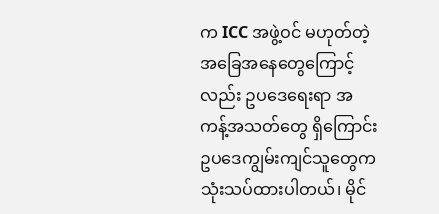က ICC အဖွဲ့ဝင် မဟုတ်တဲ့ အခြေအနေတွေကြောင့်လည်း ဥပဒေရေးရာ အကန့်အသတ်တွေ ရှိကြောင်း ဥပဒေကျွမ်းကျင်သူတွေက သုံးသပ်ထားပါတယ်၊ မိုင်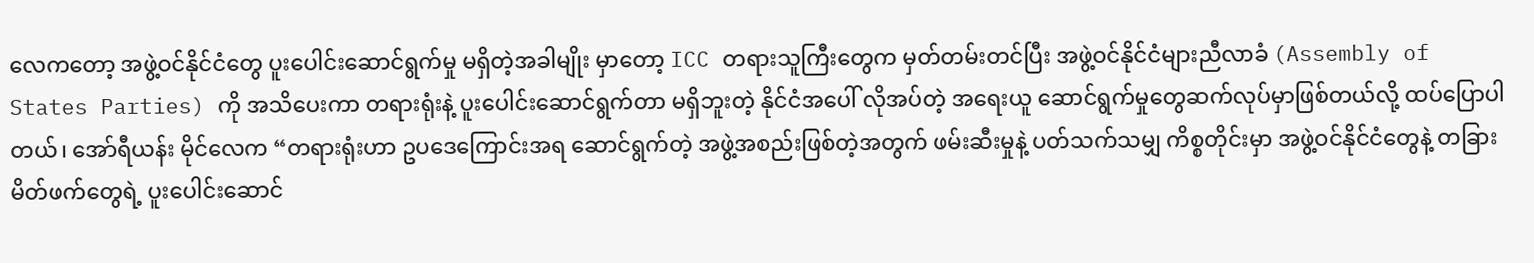လေကတော့ အဖွဲ့ဝင်နိုင်ငံတွေ ပူးပေါင်းဆောင်ရွက်မှု မရှိတဲ့အခါမျိုး မှာတော့ ICC တရားသူကြီးတွေက မှတ်တမ်းတင်ပြီး အဖွဲ့ဝင်နိုင်ငံများညီလာခံ (Assembly of States Parties) ကို အသိပေးကာ တရားရုံးနဲ့ ပူးပေါင်းဆောင်ရွက်တာ မရှိဘူးတဲ့ နိုင်ငံအပေါ် လိုအပ်တဲ့ အရေးယူ ဆောင်ရွက်မှုတွေဆက်လုပ်မှာဖြစ်တယ်လို့ ထပ်ပြောပါတယ်၊ အော်ရီယန်း မိုင်လေက “တရားရုံးဟာ ဥပဒေကြောင်းအရ ဆောင်ရွက်တဲ့ အဖွဲ့အစည်းဖြစ်တဲ့အတွက် ဖမ်းဆီးမှုနဲ့ ပတ်သက်သမျှ ကိစ္စတိုင်းမှာ အဖွဲ့ဝင်နိုင်ငံတွေနဲ့ တခြားမိတ်ဖက်တွေရဲ့ ပူးပေါင်းဆောင်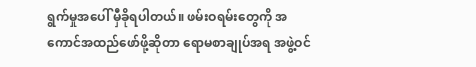ရွက်မှုအပေါ် မှီခိုရပါတယ်။ ဖမ်းဝရမ်းတွေကို အကောင်အထည်ဖော်ဖို့ဆိုတာ ရောမစာချုပ်အရ အဖွဲ့ဝင်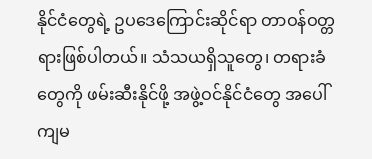နိုင်ငံတွေရဲ့ ဥပဒေကြောင်းဆိုင်ရာ တာဝန်ဝတ္တရားဖြစ်ပါတယ်။ သံသယရှိသူတွေ၊ တရားခံတွေကို ဖမ်းဆီးနိုင်ဖို့ အဖွဲ့ဝင်နိုင်ငံတွေ အပေါ် ကျမ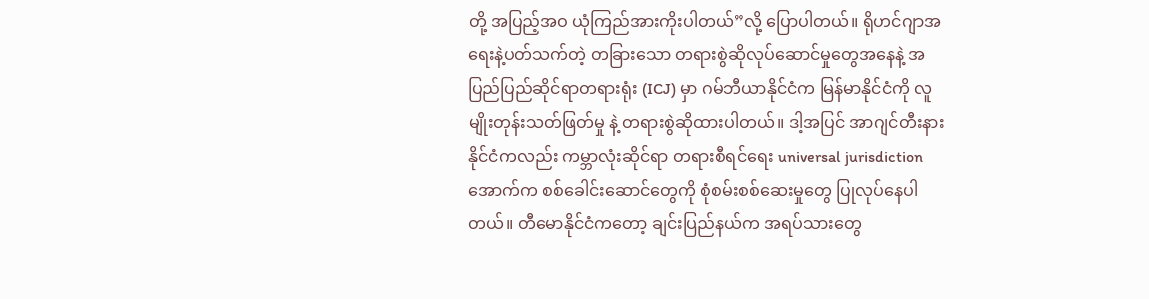တို့ အပြည့်အဝ ယုံကြည်အားကိုးပါတယ်”လို့ ပြောပါတယ်။ ရိုဟင်ဂျာအရေးနဲ့ပတ်သက်တဲ့ တခြားသော တရားစွဲဆိုလုပ်ဆောင်မှုတွေအနေနဲ့ အပြည်ပြည်ဆိုင်ရာတရားရုံး (ICJ) မှာ ဂမ်ဘီယာနိုင်ငံက မြန်မာနိုင်ငံကို လူမျိုးတုန်းသတ်ဖြတ်မှု နဲ့ တရားစွဲဆိုထားပါတယ်။ ဒါ့အပြင် အာဂျင်တီးနားနိုင်ငံကလည်း ကမ္ဘာလုံးဆိုင်ရာ တရားစီရင်ရေး universal jurisdiction အောက်က စစ်ခေါင်းဆောင်တွေကို စုံစမ်းစစ်ဆေးမှုတွေ ပြုလုပ်နေပါတယ်။ တီမောနိုင်ငံကတော့ ချင်းပြည်နယ်က အရပ်သားတွေ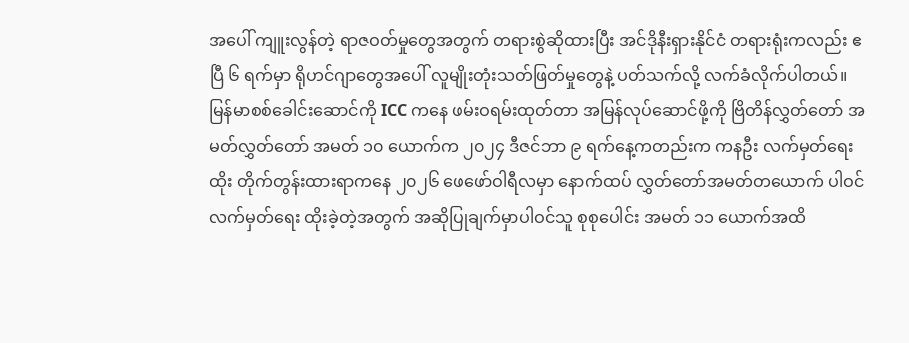အပေါ် ကျူးလွန်တဲ့ ရာဇဝတ်မှုတွေအတွက် တရားစွဲဆိုထားပြီး အင်ဒိုနီးရှားနိုင်ငံ တရားရုံးကလည်း ဧပြီ ၆ ရက်မှာ ရိုဟင်ဂျာတွေအပေါ် လူမျိုးတုံးသတ်ဖြတ်မှုတွေနဲ့ ပတ်သက်လို့ လက်ခံလိုက်ပါတယ်။ မြန်မာစစ်ခေါင်းဆောင်ကို ICC ကနေ ဖမ်းဝရမ်းထုတ်တာ အမြန်လုပ်ဆောင်ဖို့ကို ဗြိတိန်လွှတ်တော် အမတ်လွှတ်တော် အမတ် ၁၀ ယောက်က ၂၀၂၄ ဒီဇင်ဘာ ၉ ရက်နေ့ကတည်းက ကနဦး လက်မှတ်ရေးထိုး တိုက်တွန်းထားရာကနေ ၂၀၂၆ ဖေဖော်ဝါရီလမှာ နောက်ထပ် လွှတ်တော်အမတ်တယောက် ပါဝင်လက်မှတ်ရေး ထိုးခဲ့တဲ့အတွက် အဆိုပြုချက်မှာပါဝင်သူ စုစုပေါင်း အမတ် ၁၁ ယောက်အထိ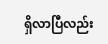ရှိလာပြီလည်း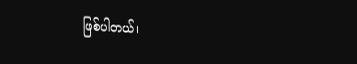ဖြစ်ပါတယ်၊